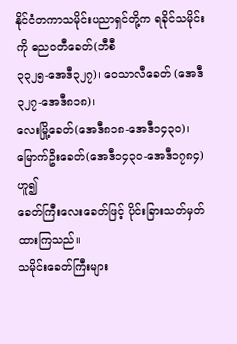နိုင်ငံတကာသမိုင်းပညာရှင်တို့က ရခိုင်သမိုင်းကို ဓညဝတီခေတ်(ဘီစီ
၃၃၂၅-အေဒီ၃၂၇)၊ ဝေသာလီခေတ် (အေဒီ ၃၂၇-အေဒီ၈၁၈)၊
လေးမြို့ခေတ်(အေဒီ၈၁၈-အေဒီ၁၄၃၀)၊မြောက်ဦးခေတ်(အေဒီ၁၄၃၀-အေဒီ၁၇၈၄) ဟူ၍
ခေတ်ကြီးလေးခေတ်ဖြင့် ပိုင်းခြားသတ်မှတ်ထားကြသည်။
သမိုင်းခေတ်ကြီးများ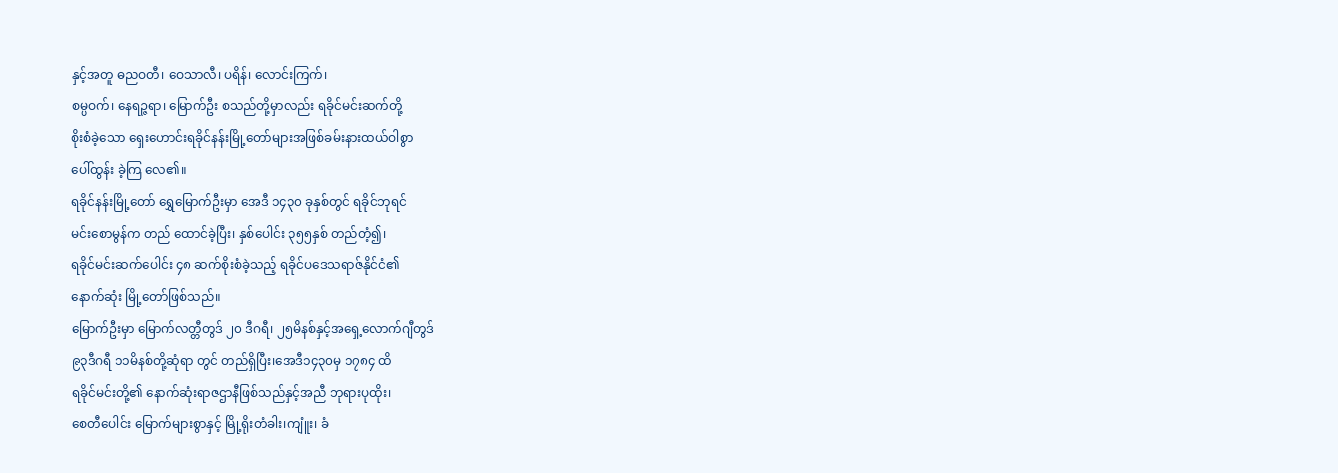နှင့်အတူ ဓညဝတီ၊ ဝေသာလီ၊ ပရိန်၊ လောင်းကြက်၊
စမ္ပဝက်၊ နေရဉ္ဇရာ၊ မြောက်ဦး စသည်တို့မှာလည်း ရခိုင်မင်းဆက်တို့
စိုးစံခဲ့သော ရှေးဟောင်းရခိုင်နန်းမြို့တော်များအဖြစ်ခမ်းနားထယ်ဝါစွာ
ပေါ်ထွန်း ခဲ့ကြ လေ၏။
ရခိုင်နန်းမြို့တော် ရွှေမြောက်ဦးမှာ အေဒီ ၁၄၃၀ ခုနှစ်တွင် ရခိုင်ဘုရင်
မင်းစောမွန်က တည် ထောင်ခဲ့ပြီး၊ နှစ်ပေါင်း ၃၅၅နှစ် တည်တံ့၍၊
ရခိုင်မင်းဆက်ပေါင်း ၄၈ ဆက်စိုးစံခဲ့သည့် ရခိုင်ပဒေသရာဇ်နိုင်ငံ၏
နောက်ဆုံး မြို့တော်ဖြစ်သည်။
မြောက်ဦးမှာ မြောက်လတ္တီတွဒ် ၂၀ ဒီဂရီ၊ ၂၅မိနစ်နှင့်အရှေ့လောက်ဂျီတွဒ်
၉၃ဒီဂရီ ၁၁မိနစ်တို့ဆုံရာ တွင် တည်ရှိပြီး၊အေဒီ၁၄၃၀မှ ၁၇၈၄ ထိ
ရခိုင်မင်းတို့၏ နောက်ဆုံးရာဇဌာနီဖြစ်သည်နှင့်အညီ ဘုရားပုထိုး၊
စေတီပေါင်း မြောက်များစွာနှင့် မြို့ရိုးတံခါး၊ကျူံး၊ ခံ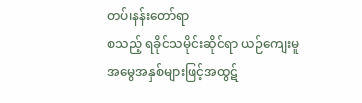တပ်၊နန်းတော်ရာ
စသည့် ရခိုင်သမိုင်းဆိုင်ရာ ယဉ်ကျေးမူ
အမွေအနှစ်များဖြင့်အထွဋ်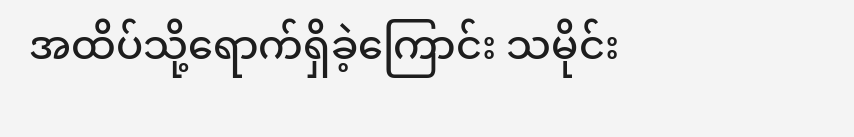အထိပ်သို့ရောက်ရှိခဲ့ကြောင်း သမိုင်း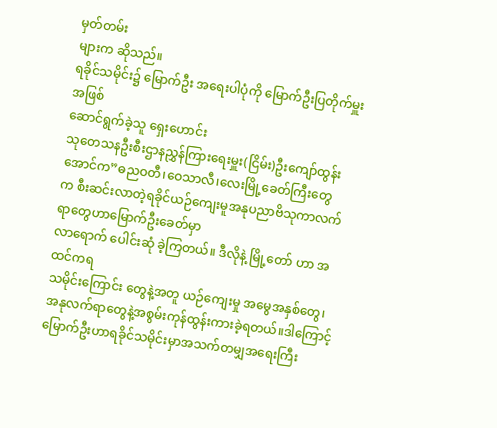မှတ်တမ်း
များက ဆိုသည်။
ရခိုင်သမိုင်း၌ မြောက်ဦး အရေးပါပုံကို မြောက်ဦးပြတိုက်မှူးအဖြစ်
ဆောင်ရွက်ခဲ့သူ ရှေးဟောင်း
သုတေသနဦးစီးဌာနညွှန်ကြားရေးမှူး(ငြိမ်း)ဦးကျော်ထွန်းအောင်က”ဓညဝတီ၊ဝေသာလီ၊လေးမြို့ခေတ်ကြီးတွေ
က စီးဆင်းလာတဲ့ရခိုင်ယဉ်ကျေးမူအနုပညာဗိသုကာလက်ရာတွေဟာမြောက်ဦးခေတ်မှာ
လာရောက် ပေါင်းဆုံ ခဲ့ကြတယ်။ ဒီလိုနဲ့ မြို့တော် ဟာ အထင်ကရ
သမိုင်းကြောင်း တွေနဲ့အတူ ယဉ်ကျေးမှု အမွေအနှစ်တွေ၊
အနုလက်ရာတွေနဲ့အစွမ်းကုန်ထွန်းကားခဲ့ရတယ်။ဒါကြောင့်မြောက်ဦးဟာရခိုင်သမိုင်းမှာအသက်တမျှအရေးကြီး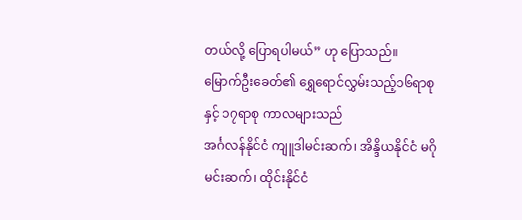တယ်လို့ ပြောရပါမယ်” ဟု ပြောသည်။
မြောက်ဦးခေတ်၏ ရွှေရောင်လွှမ်းသည့်၁၆ရာစုနှင့် ၁၇ရာစု ကာလများသည်
အင်္ဂလန်နိုင်ငံ ကျူဒါမင်းဆက်၊ အိန္ဒိယနိုင်ငံ မဂိုမင်းဆက်၊ ထိုင်းနိုင်ငံ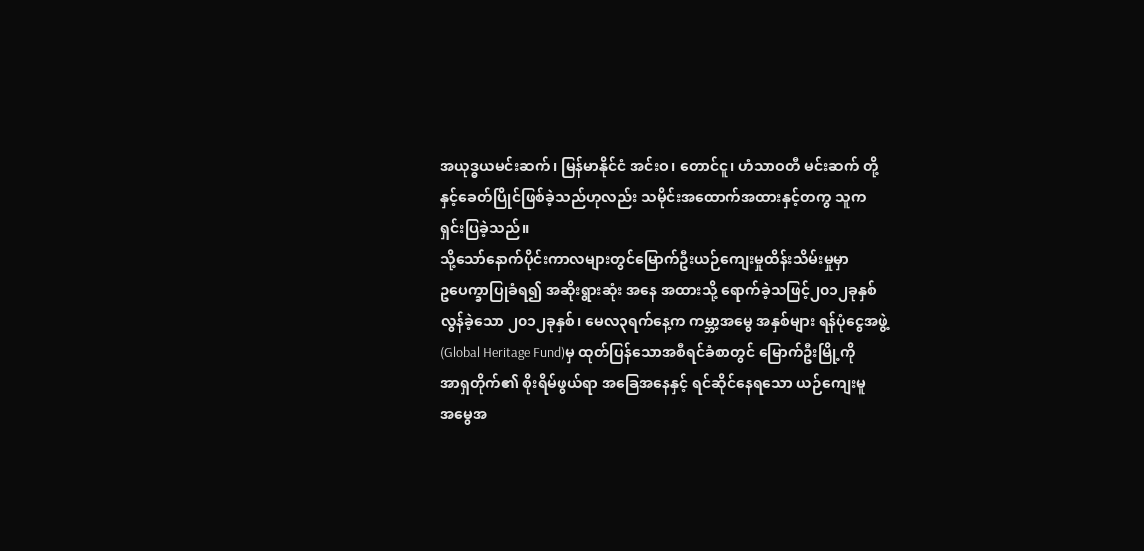အယုဒ္ဓယမင်းဆက်၊ မြန်မာနိုင်ငံ အင်းဝ၊ တောင်ငူ၊ ဟံသာဝတီ မင်းဆက် တို့
နှင့်ခေတ်ပြိုင်ဖြစ်ခဲ့သည်ဟုလည်း သမိုင်းအထောက်အထားနှင့်တကွ သူက
ရှင်းပြခဲ့သည်။
သို့သော်နောက်ပိုင်းကာလများတွင်မြောက်ဦးယဉ်ကျေးမှုထိန်းသိမ်းမှုမှာ
ဥပေက္ခာပြုခံရ၍ အဆိုးရွားဆုံး အနေ အထားသို့ ရောက်ခဲ့သဖြင့်၂၀၁၂ခုနှစ်
လွန်ခဲ့သော ၂၀၁၂ခုနှစ်၊ မေလ၃ရက်နေ့က ကမ္ဘာ့အမွေ အနှစ်များ ရန်ပုံငွေအဖွဲ့
(Global Heritage Fund)မှ ထုတ်ပြန်သောအစီရင်ခံစာတွင် မြောက်ဦးမြို့ကို
အာရှတိုက်၏ စိုးရိမ်ဖွယ်ရာ အခြေအနေနှင့် ရင်ဆိုင်နေရသော ယဉ်ကျေးမူ
အမွေအ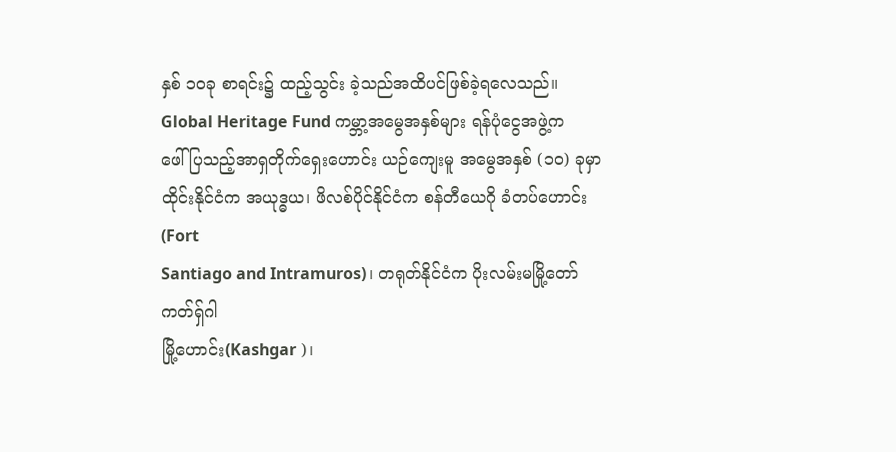နှစ် ၁၀ခု စာရင်း၌ ထည့်သွင်း ခဲ့သည်အထိပင်ဖြစ်ခဲ့ရလေသည်။
Global Heritage Fund ကမ္ဘာ့အမွေအနှစ်များ ရန်ပုံငွေအဖွဲ့က
ဖေါ်ပြသည့်အာရှတိုက်ရှေးဟောင်း ယဉ်ကျေးမူ အမွေအနှစ် (၁၀) ခုမှာ
ထိုင်းနိုင်ငံက အယုဒ္ဓယ၊ ဖိလစ်ပိုင်နိုင်ငံက စန်တီယေဂို ခံတပ်ဟောင်း(Fort
Santiago and Intramuros)၊ တရုတ်နိုင်ငံက ပိုးလမ်းမမြို့တော် ကတ်ရှ်ဂါ
မြို့ဟောင်း(Kashgar )၊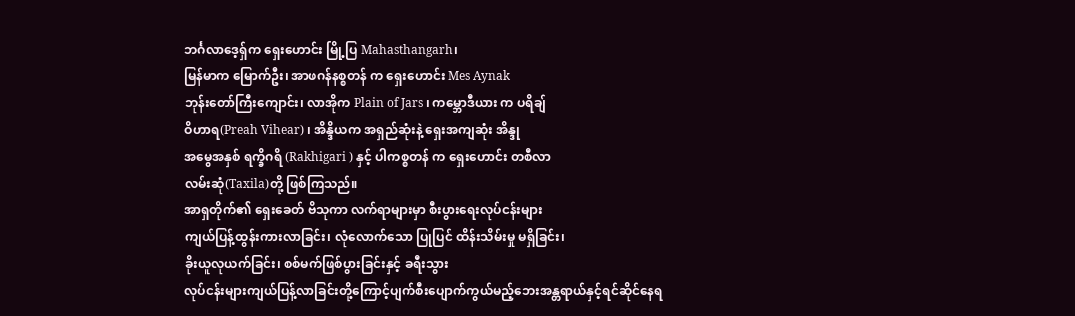ဘင်္ဂလာဒေ့ရှ်က ရှေးဟောင်း မြို့ပြ Mahasthangarh၊
မြန်မာက မြောက်ဦး၊ အာဖဂန်နစ္စတန် က ရှေးဟောင်း Mes Aynak
ဘုန်းတော်ကြီးကျောင်း၊ လာအိုက Plain of Jars ၊ ကမ္ဘောဒီယား က ပရိချ်
ဝိဟာရ(Preah Vihear) ၊ အိန္ဒိယက အရှည်ဆုံးနဲ့ ရှေးအကျဆုံး အိန္ဒု
အမွေအနှစ် ရက္ခိဂရိ (Rakhigari ) နှင့် ပါကစ္စတန် က ရှေးဟောင်း တစီလာ
လမ်းဆုံ(Taxila)တို့ ဖြစ်ကြသည်။
အာရှတိုက်၏ ရှေးခေတ် ဗိသုကာ လက်ရာများမှာ စီးပွားရေးလုပ်ငန်းများ
ကျယ်ပြန့်ထွန်းကားလာခြင်း၊ လုံလောက်သော ပြုပြင် ထိန်းသိမ်းမှု မရှိခြင်း၊
ခိုးယူလုယက်ခြင်း၊ စစ်မက်ဖြစ်ပွားခြင်းနှင့် ခရီးသွား
လုပ်ငန်းများကျယ်ပြန့်လာခြင်းတို့ကြောင့်ပျက်စီးပျောက်ကွယ်မည့်ဘေးအန္တရာယ်နှင့်ရင်ဆိုင်နေရ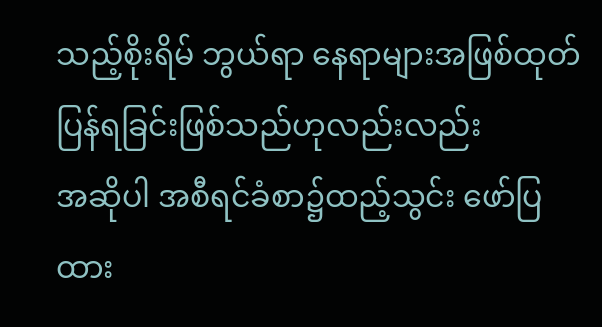သည့်စိုးရိမ် ဘွယ်ရာ နေရာများအဖြစ်ထုတ်ပြန်ရခြင်းဖြစ်သည်ဟုလည်းလည်း
အဆိုပါ အစီရင်ခံစာ၌ထည့်သွင်း ဖော်ပြ ထား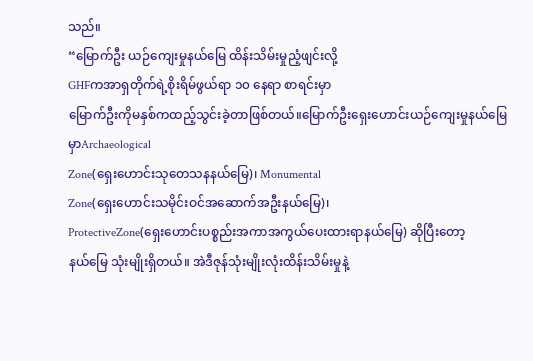သည်။
“မြောက်ဦး ယဉ်ကျေးမှုနယ်မြေ ထိန်းသိမ်းမှုညံ့ဖျင်းလို့
GHFကအာရှတိုက်ရဲ့စိုးရိမ်ဖွယ်ရာ ၁၀ နေရာ စာရင်းမှာ
မြောက်ဦးကိုမနှစ်ကထည့်သွင်းခဲ့တာဖြစ်တယ်။မြောက်ဦးရှေးဟောင်းယဉ်ကျေးမှုနယ်မြေမှာArchaeological
Zone(ရှေးဟောင်းသုတေသနနယ်မြေ)၊ Monumental
Zone(ရှေးဟောင်းသမိုင်းဝင်အဆောက်အဦးနယ်မြေ)၊
ProtectiveZone(ရှေးဟောင်းပစ္စည်းအကာအကွယ်ပေးထားရာနယ်မြေ) ဆိုပြီးတော့
နယ်မြေ သုံးမျိုးရှိတယ်။ အဲဒီဇုန်သုံးမျိုးလုံးထိန်းသိမ်းမှုနဲ့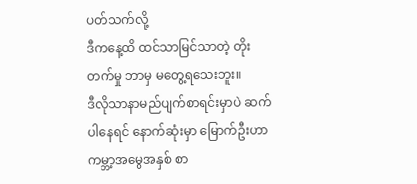ပတ်သက်လို့
ဒီကနေ့ထိ ထင်သာမြင်သာတဲ့ တိုးတက်မှု ဘာမှ မတွေ့ရသေးဘူး။
ဒီလိုသာနာမည်ပျက်စာရင်းမှာပဲ ဆက်ပါနေရင် နောက်ဆုံးမှာ မြောက်ဦးဟာ
ကမ္ဘာ့အမွေအနှစ် စာ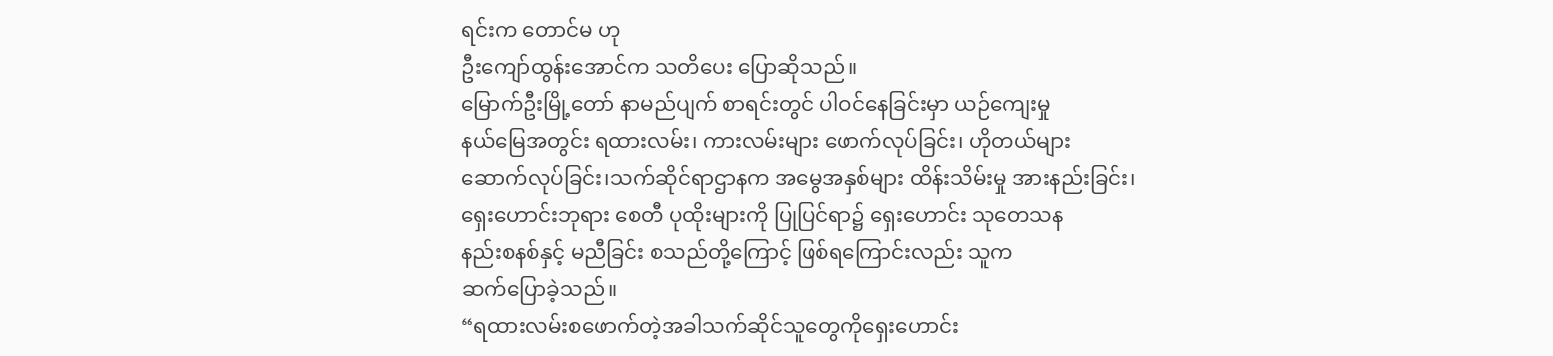ရင်းက တောင်မ ဟု
ဦးကျော်ထွန်းအောင်က သတိပေး ပြောဆိုသည်။
မြောက်ဦးမြို့တော် နာမည်ပျက် စာရင်းတွင် ပါဝင်နေခြင်းမှာ ယဉ်ကျေးမှု
နယ်မြေအတွင်း ရထားလမ်း၊ ကားလမ်းများ ဖောက်လုပ်ခြင်း၊ ဟိုတယ်များ
ဆောက်လုပ်ခြင်း၊သက်ဆိုင်ရာဌာနက အမွေအနှစ်များ ထိန်းသိမ်းမှု အားနည်းခြင်း၊
ရှေးဟောင်းဘုရား စေတီ ပုထိုးများကို ပြုပြင်ရာ၌ ရှေးဟောင်း သုတေသန
နည်းစနစ်နှင့် မညီခြင်း စသည်တို့ကြောင့် ဖြစ်ရကြောင်းလည်း သူက
ဆက်ပြောခဲ့သည်။
“ရထားလမ်းစဖောက်တဲ့အခါသက်ဆိုင်သူတွေကိုရှေးဟောင်း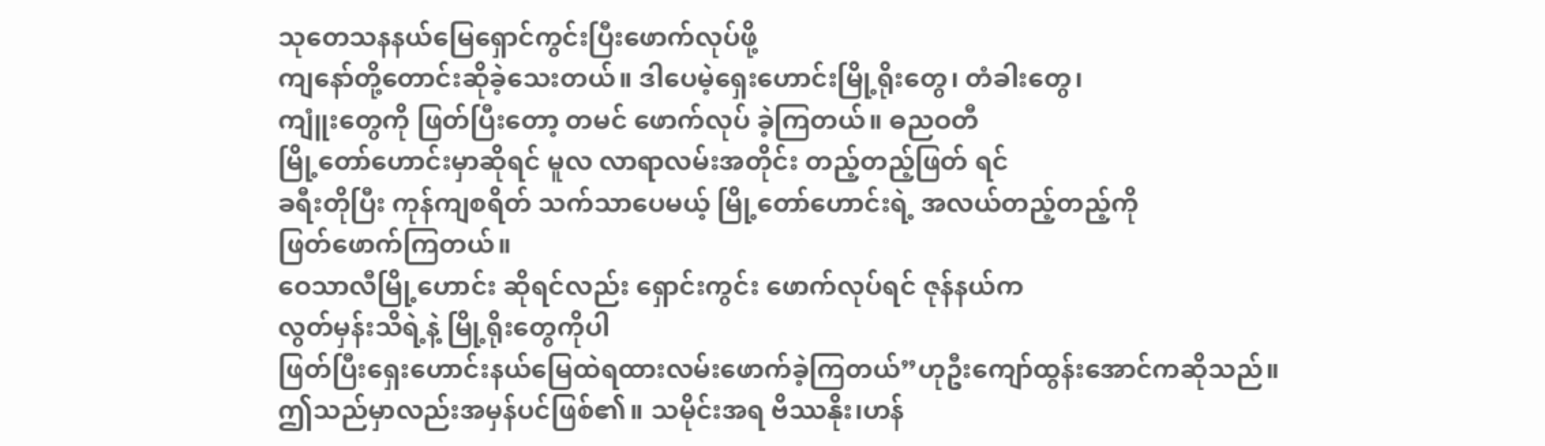သုတေသနနယ်မြေရှောင်ကွင်းပြီးဖောက်လုပ်ဖို့
ကျနော်တို့တောင်းဆိုခဲ့သေးတယ်။ ဒါပေမဲ့ရှေးဟောင်းမြို့ရိုးတွေ၊ တံခါးတွေ၊
ကျူံးတွေကို ဖြတ်ပြီးတော့ တမင် ဖောက်လုပ် ခဲ့ကြတယ်။ ဓညဝတီ
မြို့တော်ဟောင်းမှာဆိုရင် မူလ လာရာလမ်းအတိုင်း တည့်တည့်ဖြတ် ရင်
ခရီးတိုပြီး ကုန်ကျစရိတ် သက်သာပေမယ့် မြို့တော်ဟောင်းရဲ့ အလယ်တည့်တည့်ကို
ဖြတ်ဖောက်ကြတယ်။
ဝေသာလီမြို့ဟောင်း ဆိုရင်လည်း ရှောင်းကွင်း ဖောက်လုပ်ရင် ဇုန်နယ်က
လွတ်မှန်းသိရဲ့နဲ့ မြို့ရိုးတွေကိုပါ
ဖြတ်ပြီးရှေးဟောင်းနယ်မြေထဲရထားလမ်းဖောက်ခဲ့ကြတယ်”ဟုဦးကျော်ထွန်းအောင်ကဆိုသည်။
ဤသည်မှာလည်းအမှန်ပင်ဖြစ်၏။ သမိုင်းအရ ဗိဿနိုး၊ဟန်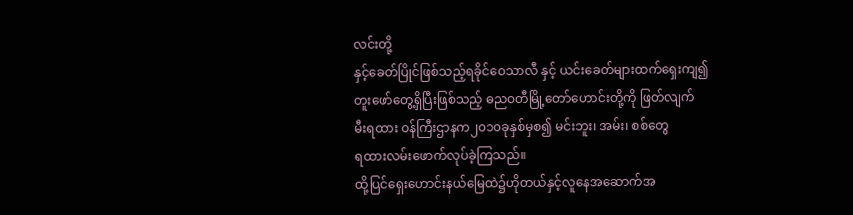လင်းတို့
နှင့်ခေတ်ပြိုင်ဖြစ်သည့်ရခိုင်ဝေသာလီ နှင့် ယင်းခေတ်များထက်ရှေးကျ၍
တူးဖော်တွေ့ရှိပြီးဖြစ်သည့် ဓညဝတီမြို့တော်ဟောင်းတို့ကို ဖြတ်လျက်
မီးရထား ဝန်ကြီးဌာနက၂၀၁၀ခုနှစ်မှစ၍ မင်းဘူး၊ အမ်း၊ စစ်တွေ
ရထားလမ်းဖောက်လုပ်ခဲ့ကြသည်။
ထို့ပြင်ရှေးဟောင်းနယ်မြေထဲ၌ဟိုတယ်နှင့်လူနေအဆောက်အ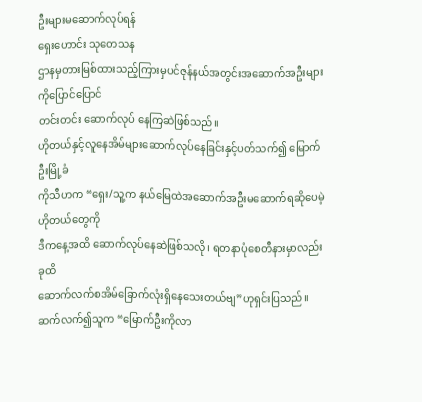ဦးများမဆောက်လုပ်ရန်
ရှေးဟောင်း သုတေသန
ဌာနမှတားမြစ်ထားသည့်ကြားမှပင်ဇုန်နယ်အတွင်းအဆောက်အဦးများကိုပြောင်ပြောင်
တင်းတင်း ဆောက်လုပ် နေကြဆဲဖြစ်သည်။
ဟိုတယ်နှင့်လူနေအိမ်များဆောက်လုပ်နေခြင်းနှင့်ပတ်သက်၍ မြောက်ဦးမြို့ခံ
ကိုသီဟက “ရှေး/သူ့က နယ်မြေထဲအဆောက်အဦးမဆောက်ရဆိုပေမဲ့ ဟိုတယ်တွေကို
ဒီကနေ့အထိ ဆောက်လုပ်နေဆဲဖြစ်သလို၊ ရတနာပုံစေတီနားမှာလည်းခုထိ
ဆောက်လက်စအိမ်ခြောက်လုံးရှိနေသေးတယ်ဗျ”ဟုရှင်းပြသည်။
ဆက်လက်၍သူက “မြောက်ဦးကိုလာ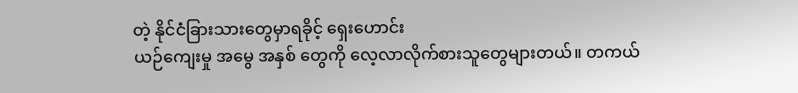တဲ့ နိုင်ငံခြားသားတွေမှာရခိုင့် ရှေးဟောင်း
ယဉ်ကျေးမှု အမွေ အနှစ် တွေကို လေ့လာလိုက်စားသူတွေများတယ်။ တကယ်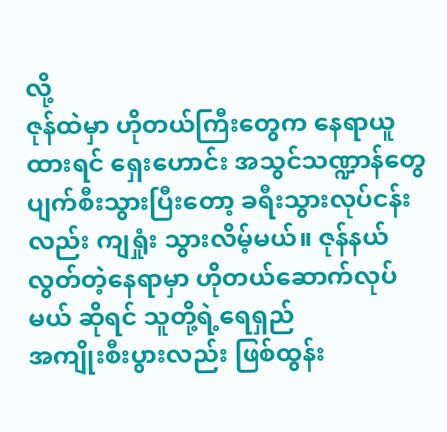လို့
ဇုန်ထဲမှာ ဟိုတယ်ကြီးတွေက နေရာယူထားရင် ရှေးဟောင်း အသွင်သဏ္ဍာန်တွေ
ပျက်စီးသွားပြီးတော့ ခရီးသွားလုပ်ငန်းလည်း ကျရှုံး သွားလိမ့်မယ်။ ဇုန်နယ်
လွတ်တဲ့နေရာမှာ ဟိုတယ်ဆောက်လုပ်မယ် ဆိုရင် သူတို့ရဲ့ရေရှည်
အကျိုးစီးပွားလည်း ဖြစ်ထွန်း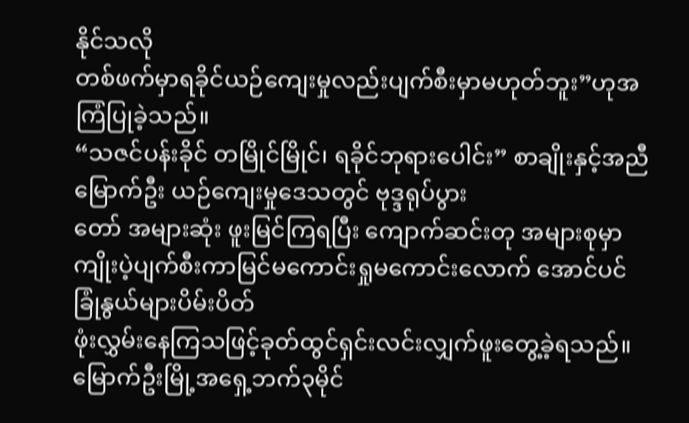နိုင်သလို
တစ်ဖက်မှာရခိုင်ယဉ်ကျေးမှုလည်းပျက်စီးမှာမဟုတ်ဘူး”ဟုအကြံပြုခဲ့သည်။
“သဇင်ပန်းခိုင် တမြိုင်မြိုင်၊ ရခိုင်ဘုရားပေါင်း” စာချိုးနှင့်အညီ
မြောက်ဦး ယဉ်ကျေးမှုဒေသတွင် ဗုဒ္ဒရုပ်ပွား
တော် အများဆုံး ဖူးမြင်ကြရပြီး ကျောက်ဆင်းတု အများစုမှာ
ကျိုးပဲ့ပျက်စီးကာမြင်မကောင်းရှုမကောင်းလောက် အောင်ပင်
ခြုံနွယ်များပိမ်းပိတ်
ဖုံးလွှမ်းနေကြသဖြင့်ခုတ်ထွင်ရှင်းလင်းလျှက်ဖူးတွေ့ခဲ့ရသည်။
မြောက်ဦးမြို့အရှေ့ဘက်၃မိုင်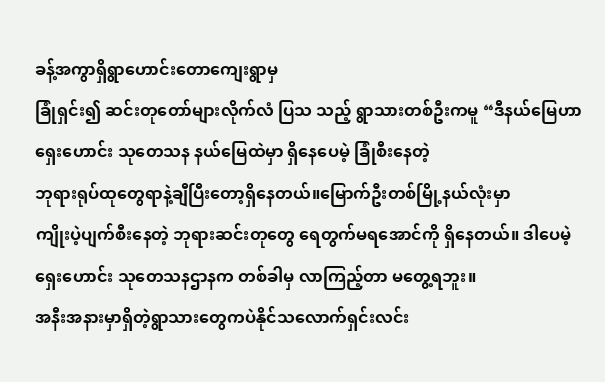ခန့်အကွာရှိရွာဟောင်းတောကျေးရွာမှ
ခြုံရှင်း၍ ဆင်းတုတော်များလိုက်လံ ပြသ သည့် ရွာသားတစ်ဦးကမူ “ဒီနယ်မြေဟာ
ရှေးဟောင်း သုတေသန နယ်မြေထဲမှာ ရှိနေပေမဲ့ ခြုံစီးနေတဲ့
ဘုရားရုပ်ထုတွေရာနဲ့ချီပြီးတော့ရှိနေတယ်။မြောက်ဦးတစ်မြို့နယ်လုံးမှာ
ကျိုးပဲ့ပျက်စီးနေတဲ့ ဘုရားဆင်းတုတွေ ရေတွက်မရအောင်ကို ရှိနေတယ်။ ဒါပေမဲ့
ရှေးဟောင်း သုတေသနဌာနက တစ်ခါမှ လာကြည့်တာ မတွေ့ရဘူး။
အနီးအနားမှာရှိတဲ့ရွာသားတွေကပဲနိုင်သလောက်ရှင်းလင်း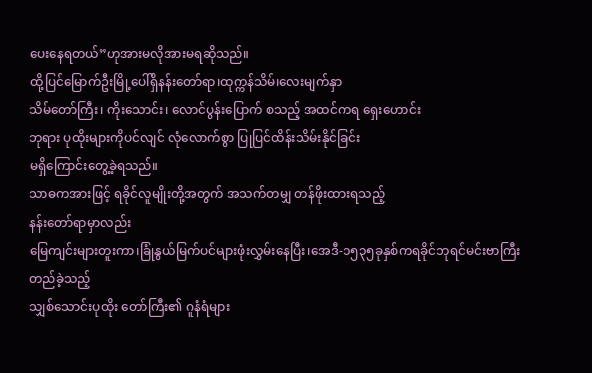ပေးနေရတယ်”ဟုအားမလိုအားမရဆိုသည်။
ထို့ပြင်မြောက်ဦးမြို့ပေါ်ရှိနန်းတော်ရာ၊ထုက္ကန်သိမ်၊လေးမျက်နှာ
သိမ်တော်ကြီး၊ ကိုးသောင်း၊ လောင်ပွန်းပြောက် စသည့် အထင်ကရ ရှေးဟောင်း
ဘုရား ပုထိုးများကိုပင်လျင် လုံလောက်စွာ ပြုပြင်ထိန်းသိမ်းနိုင်ခြင်း
မရှိကြောင်းတွေ့ခဲ့ရသည်။
သာဓကအားဖြင့် ရခိုင်လူမျိုးတို့အတွက် အသက်တမျှ တန်ဖိုးထားရသည့်
နန်းတော်ရာမှာလည်း
မြေကျင်းများတူးကာ၊ခြုံနွယ်မြက်ပင်များဖုံးလွှမ်းနေပြီး၊အေဒီ-၁၅၃၅ခုနှစ်ကရခိုင်ဘုရင်မင်းဗာကြီးတည်ခဲ့သည့်
သျှစ်သောင်းပုထိုး တော်ကြီး၏ ဂူနံရံများ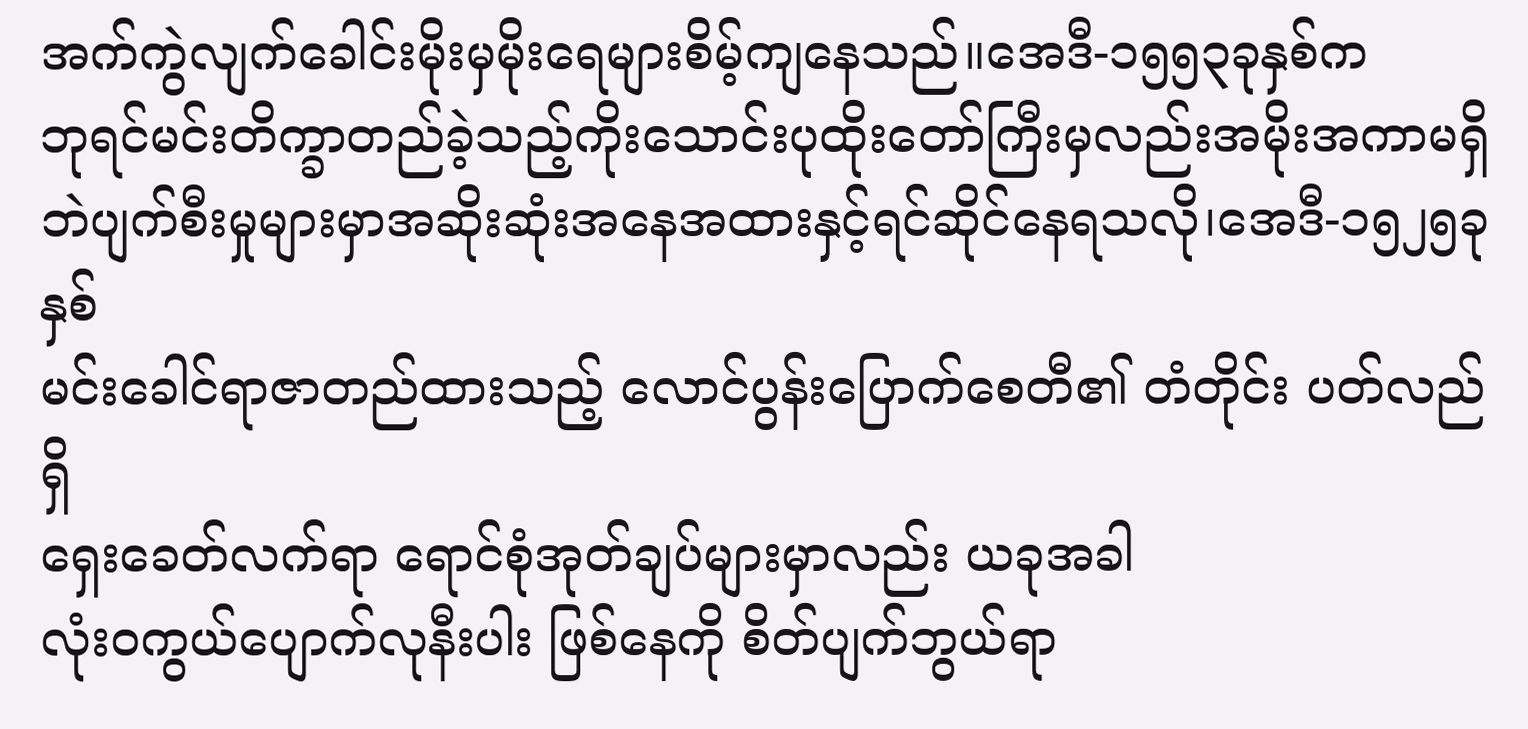အက်ကွဲလျက်ခေါင်းမိုးမှမိုးရေများစိမ့်ကျနေသည်။အေဒီ-၁၅၅၃ခုနှစ်က
ဘုရင်မင်းတိက္ခာတည်ခဲ့သည့်ကိုးသောင်းပုထိုးတော်ကြီးမှလည်းအမိုးအကာမရှိဘဲပျက်စီးမှုများမှာအဆိုးဆုံးအနေအထားနှင့်ရင်ဆိုင်နေရသလို၊အေဒီ-၁၅၂၅ခုနှစ်
မင်းခေါင်ရာဇာတည်ထားသည့် လောင်ပွန်းပြောက်စေတီ၏ တံတိုင်း ပတ်လည်ရှိ
ရှေးခေတ်လက်ရာ ရောင်စုံအုတ်ချပ်များမှာလည်း ယခုအခါ
လုံးဝကွယ်ပျောက်လုနီးပါး ဖြစ်နေကို စိတ်ပျက်ဘွယ်ရာ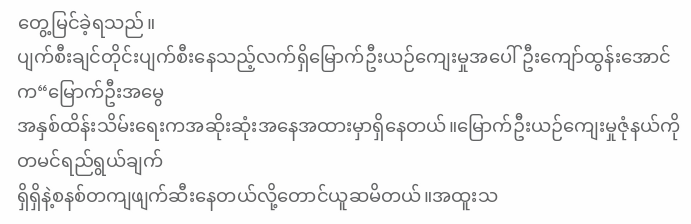တွေ့မြင်ခဲ့ရသည်။
ပျက်စီးချင်တိုင်းပျက်စီးနေသည့်လက်ရှိမြောက်ဦးယဉ်ကျေးမှုအပေါ်ဦးကျော်ထွန်းအောင်က“မြောက်ဦးအမွေ
အနှစ်ထိန်းသိမ်းရေးကအဆိုးဆုံးအနေအထားမှာရှိနေတယ်။မြောက်ဦးယဉ်ကျေးမှုဇုံနယ်ကို
တမင်ရည်ရွယ်ချက်
ရှိရှိနဲ့စနစ်တကျဖျက်ဆီးနေတယ်လို့တောင်ယူဆမိတယ်။အထူးသ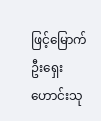ဖြင့်မြောက်ဦးရှေးဟောင်းသု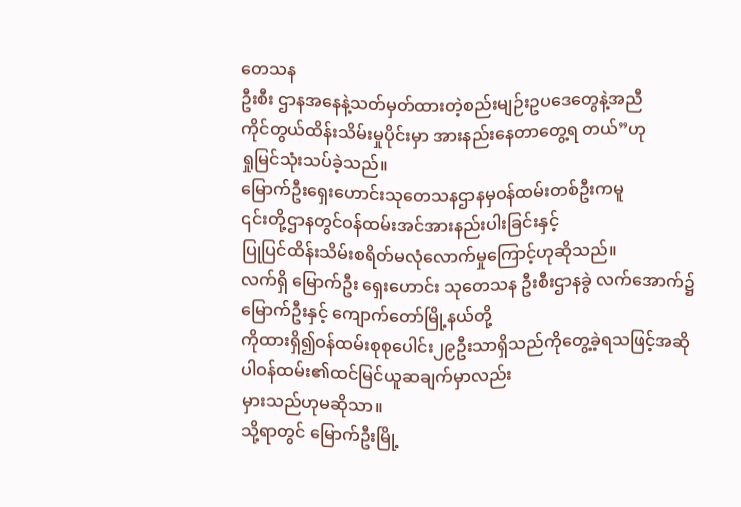တေသန
ဦးစီး ဌာနအနေနဲ့သတ်မှတ်ထားတဲ့စည်းမျဉ်းဥပဒေတွေနဲ့အညီ
ကိုင်တွယ်ထိန်းသိမ်းမှုပိုင်းမှာ အားနည်းနေတာတွေ့ရ တယ်”ဟု
ရှုမြင်သုံးသပ်ခဲ့သည်။
မြောက်ဦးရှေးဟောင်းသုတေသနဌာနမှဝန်ထမ်းတစ်ဦးကမူ
၎င်းတို့ဌာနတွင်ဝန်ထမ်းအင်အားနည်းပါးခြင်းနှင့်
ပြုပြင်ထိန်းသိမ်းစရိတ်မလုံလောက်မှုကြောင့်ဟုဆိုသည်။
လက်ရှိ မြောက်ဦး ရှေးဟောင်း သုတေသန ဦးစီးဌာနခွဲ လက်အောက်၌
မြောက်ဦးနှင့် ကျောက်တော်မြို့နယ်တို့
ကိုထားရှိ၍ဝန်ထမ်းစုစုပေါင်း၂၉ဦးသာရှိသည်ကိုတွေ့ခဲ့ရသဖြင့်အဆိုပါဝန်ထမ်း၏ထင်မြင်ယူဆချက်မှာလည်း
မှားသည်ဟုမဆိုသာ။
သို့ရာတွင် မြောက်ဦးမြို့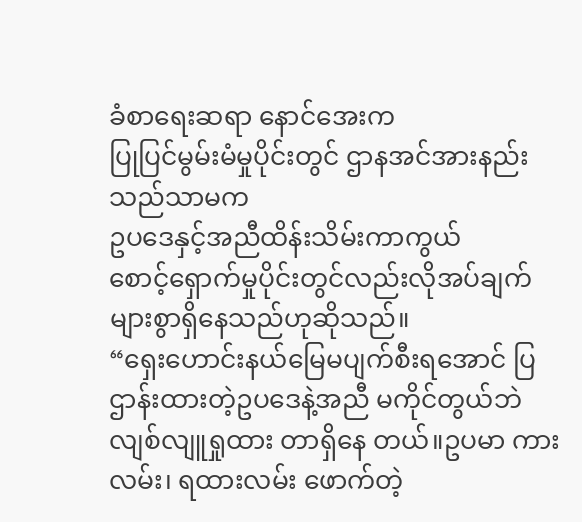ခံစာရေးဆရာ နောင်အေးက
ပြုပြင်မွမ်းမံမှုပိုင်းတွင် ဌာနအင်အားနည်းသည်သာမက
ဥပဒေနှင့်အညီထိန်းသိမ်းကာကွယ်
စောင့်ရှောက်မှုပိုင်းတွင်လည်းလိုအပ်ချက်များစွာရှိနေသည်ဟုဆိုသည်။
“ရှေးဟောင်းနယ်မြေမပျက်စီးရအောင် ပြဌာန်းထားတဲ့ဥပဒေနဲ့အညီ မကိုင်တွယ်ဘဲ
လျစ်လျူရှုထား တာရှိနေ တယ်။ဥပမာ ကားလမ်း၊ ရထားလမ်း ဖောက်တဲ့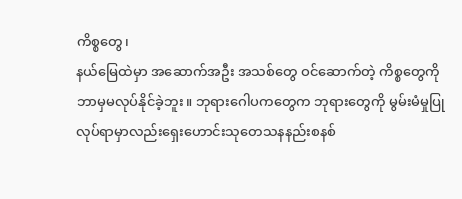ကိစ္စတွေ၊
နယ်မြေထဲမှာ အဆောက်အဦး အသစ်တွေ ဝင်ဆောက်တဲ့ ကိစ္စတွေကို
ဘာမှမလုပ်နိုင်ခဲ့ဘူး။ ဘုရားဂေါပကတွေက ဘုရားတွေကို မွမ်းမံမှုပြု
လုပ်ရာမှာလည်းရှေးဟောင်းသုတေသနနည်းစနစ်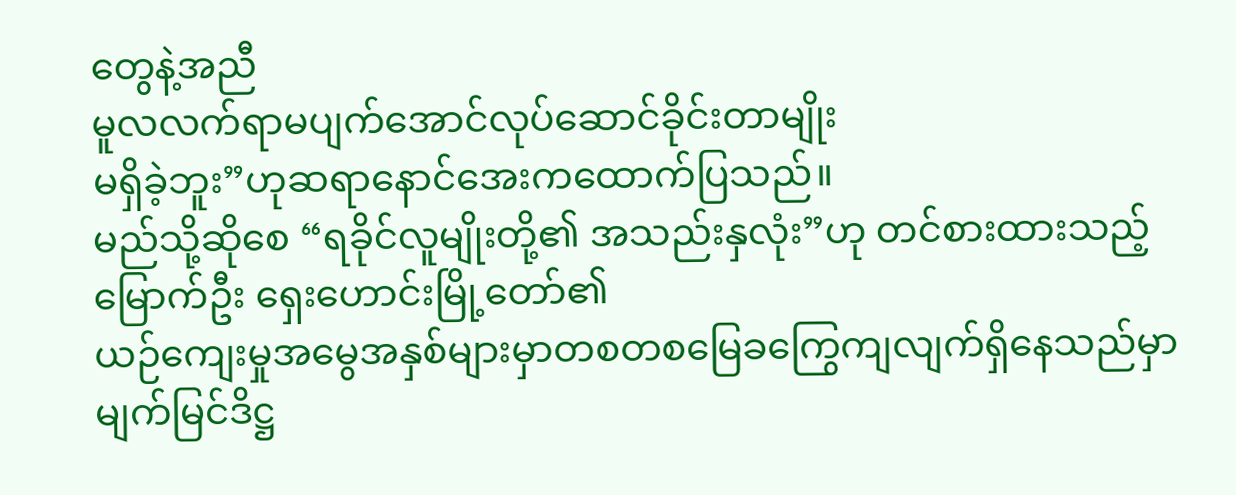တွေနဲ့အညီ
မူလလက်ရာမပျက်အောင်လုပ်ဆောင်ခိုင်းတာမျိုး
မရှိခဲ့ဘူး”ဟုဆရာနောင်အေးကထောက်ပြသည်။
မည်သို့ဆိုစေ “ရခိုင်လူမျိုးတို့၏ အသည်းနှလုံး”ဟု တင်စားထားသည့်
မြောက်ဦး ရှေးဟောင်းမြို့တော်၏
ယဉ်ကျေးမှုအမွေအနှစ်များမှာတစတစမြေခကြွေကျလျက်ရှိနေသည်မှာမျက်မြင်ဒိဋ္ဌ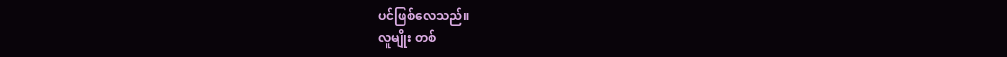ပင်ဖြစ်လေသည်။
လူမျိုး တစ်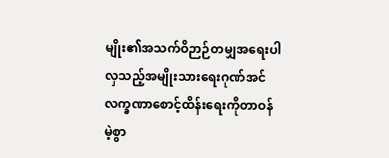မျိုး၏အသက်ဝိဉာဉ်တမျှအရေးပါလှသည့်အမျိုးသားရေးဂုဏ်အင်လက္ခဏာစောင့်ထိန်းရေးကိုတာဝန်မဲ့စွာ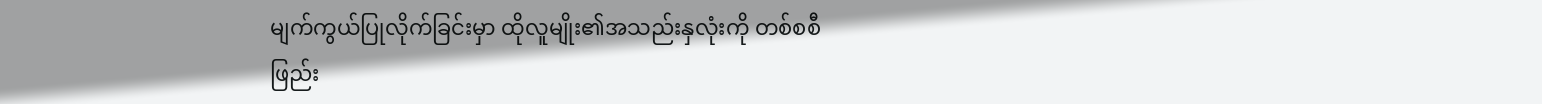မျက်ကွယ်ပြုလိုက်ခြင်းမှာ ထိုလူမျိုး၏အသည်းနှလုံးကို တစ်စစီ
ဖြည်း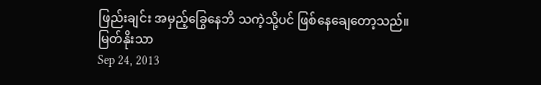ဖြည်းချင်း အမှည့်ခြွေနေဘိ သကဲ့သို့ပင် ဖြစ်နေချေတော့သည်။
မြတ်နိုးသာ
Sep 24, 2013